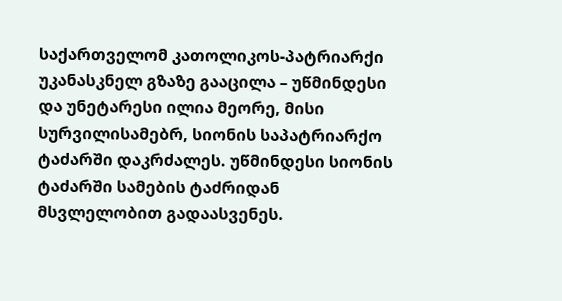საქართველომ კათოლიკოს-პატრიარქი უკანასკნელ გზაზე გააცილა – უწმინდესი და უნეტარესი ილია მეორე, მისი სურვილისამებრ, სიონის საპატრიარქო ტაძარში დაკრძალეს. უწმინდესი სიონის ტაძარში სამების ტაძრიდან მსვლელობით გადაასვენეს.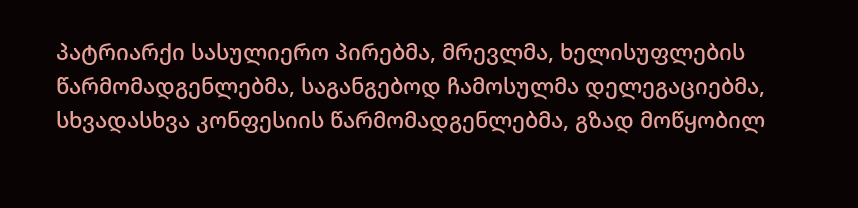პატრიარქი სასულიერო პირებმა, მრევლმა, ხელისუფლების წარმომადგენლებმა, საგანგებოდ ჩამოსულმა დელეგაციებმა, სხვადასხვა კონფესიის წარმომადგენლებმა, გზად მოწყობილ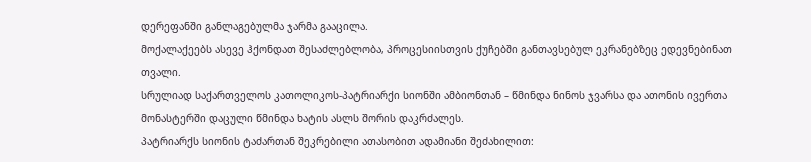დერეფანში განლაგებულმა ჯარმა გააცილა.
მოქალაქეებს ასევე ჰქონდათ შესაძლებლობა, პროცესიისთვის ქუჩებში განთავსებულ ეკრანებზეც ედევნებინათ თვალი.
სრულიად საქართველოს კათოლიკოს-პატრიარქი სიონში ამბიონთან – წმინდა ნინოს ჯვარსა და ათონის ივერთა მონასტერში დაცული წმინდა ხატის ასლს შორის დაკრძალეს.
პატრიარქს სიონის ტაძართან შეკრებილი ათასობით ადამიანი შეძახილით: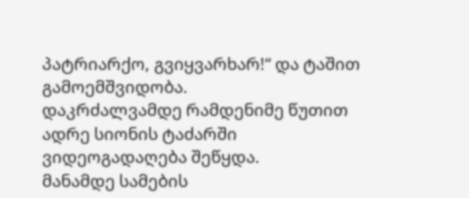პატრიარქო, გვიყვარხარ!“ და ტაშით გამოემშვიდობა.
დაკრძალვამდე რამდენიმე წუთით ადრე სიონის ტაძარში ვიდეოგადაღება შეწყდა.
მანამდე სამების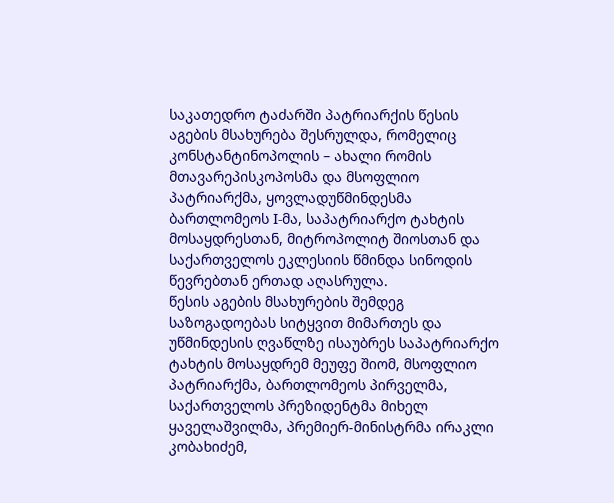საკათედრო ტაძარში პატრიარქის წესის აგების მსახურება შესრულდა, რომელიც კონსტანტინოპოლის – ახალი რომის მთავარეპისკოპოსმა და მსოფლიო პატრიარქმა, ყოვლადუწმინდესმა ბართლომეოს I-მა, საპატრიარქო ტახტის მოსაყდრესთან, მიტროპოლიტ შიოსთან და საქართველოს ეკლესიის წმინდა სინოდის წევრებთან ერთად აღასრულა.
წესის აგების მსახურების შემდეგ საზოგადოებას სიტყვით მიმართეს და უწმინდესის ღვაწლზე ისაუბრეს საპატრიარქო ტახტის მოსაყდრემ მეუფე შიომ, მსოფლიო პატრიარქმა, ბართლომეოს პირველმა, საქართველოს პრეზიდენტმა მიხელ ყაველაშვილმა, პრემიერ-მინისტრმა ირაკლი კობახიძემ,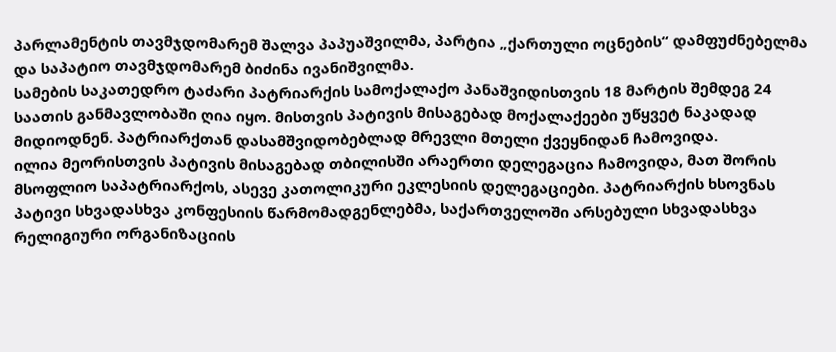პარლამენტის თავმჯდომარემ შალვა პაპუაშვილმა, პარტია „ქართული ოცნების“ დამფუძნებელმა და საპატიო თავმჯდომარემ ბიძინა ივანიშვილმა.
სამების საკათედრო ტაძარი პატრიარქის სამოქალაქო პანაშვიდისთვის 18 მარტის შემდეგ 24 საათის განმავლობაში ღია იყო. მისთვის პატივის მისაგებად მოქალაქეები უწყვეტ ნაკადად მიდიოდნენ. პატრიარქთან დასამშვიდობებლად მრევლი მთელი ქვეყნიდან ჩამოვიდა.
ილია მეორისთვის პატივის მისაგებად თბილისში არაერთი დელეგაცია ჩამოვიდა, მათ შორის მსოფლიო საპატრიარქოს, ასევე კათოლიკური ეკლესიის დელეგაციები. პატრიარქის ხსოვნას პატივი სხვადასხვა კონფესიის წარმომადგენლებმა, საქართველოში არსებული სხვადასხვა რელიგიური ორგანიზაციის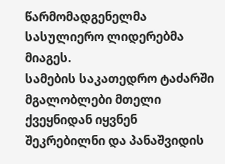წარმომადგენელმა სასულიერო ლიდერებმა მიაგეს.
სამების საკათედრო ტაძარში მგალობლები მთელი ქვეყნიდან იყვნენ შეკრებილნი და პანაშვიდის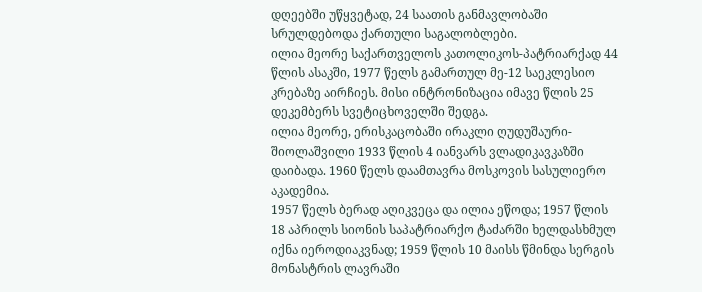დღეებში უწყვეტად, 24 საათის განმავლობაში სრულდებოდა ქართული საგალობლები.
ილია მეორე საქართველოს კათოლიკოს-პატრიარქად 44 წლის ასაკში, 1977 წელს გამართულ მე-12 საეკლესიო კრებაზე აირჩიეს. მისი ინტრონიზაცია იმავე წლის 25 დეკემბერს სვეტიცხოველში შედგა.
ილია მეორე, ერისკაცობაში ირაკლი ღუდუშაური-შიოლაშვილი 1933 წლის 4 იანვარს ვლადიკავკაზში დაიბადა. 1960 წელს დაამთავრა მოსკოვის სასულიერო აკადემია.
1957 წელს ბერად აღიკვეცა და ილია ეწოდა; 1957 წლის 18 აპრილს სიონის საპატრიარქო ტაძარში ხელდასხმულ იქნა იეროდიაკვნად; 1959 წლის 10 მაისს წმინდა სერგის მონასტრის ლავრაში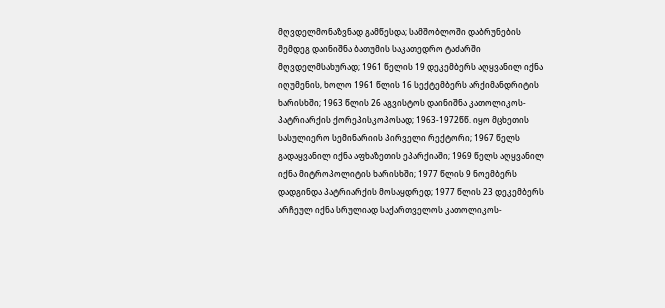მღვდელმონაზვნად გამწესდა; სამშობლოში დაბრუნების შემდეგ დაინიშნა ბათუმის საკათედრო ტაძარში მღვდელმსახურად; 1961 წელის 19 დეკემბერს აღყვანილ იქნა იღუმენის, ხოლო 1961 წლის 16 სექტემბერს არქიმანდრიტის ხარისხში; 1963 წლის 26 აგვისტოს დაინიშნა კათოლიკოს-პატრიარქის ქორეპისკოპოსად; 1963-1972წწ. იყო მცხეთის სასულიერო სემინარიის პირველი რექტორი; 1967 წელს გადაყვანილ იქნა აფხაზეთის ეპარქიაში; 1969 წელს აღყვანილ იქნა მიტროპოლიტის ხარისხში; 1977 წლის 9 ნოემბერს დადგინდა პატრიარქის მოსაყდრედ; 1977 წლის 23 დეკემბერს არჩეულ იქნა სრულიად საქართველოს კათოლიკოს-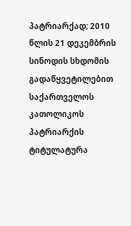პატრიარქად; 2010 წლის 21 დეკემბრის სინოდის სხდომის გადაწყვეტილებით საქართველოს კათოლიკოს პატრიარქის ტიტულატურა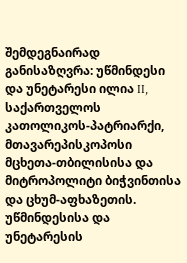შემდეგნაირად განისაზღვრა: უწმინდესი და უნეტარესი ილია II, საქართველოს კათოლიკოს-პატრიარქი, მთავარეპისკოპოსი მცხეთა-თბილისისა და მიტროპოლიტი ბიჭვინთისა და ცხუმ-აფხაზეთის.
უწმინდესისა და უნეტარესის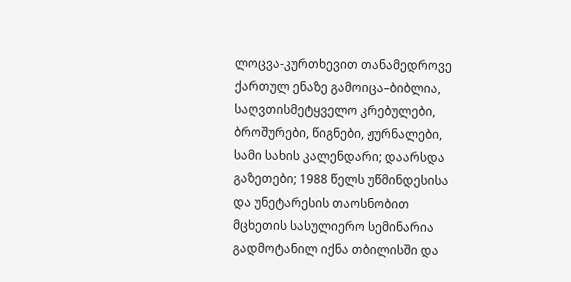ლოცვა-კურთხევით თანამედროვე ქართულ ენაზე გამოიცა–ბიბლია, საღვთისმეტყველო კრებულები, ბროშურები, წიგნები, ჟურნალები, სამი სახის კალენდარი; დაარსდა გაზეთები; 1988 წელს უწმინდესისა და უნეტარესის თაოსნობით მცხეთის სასულიერო სემინარია გადმოტანილ იქნა თბილისში და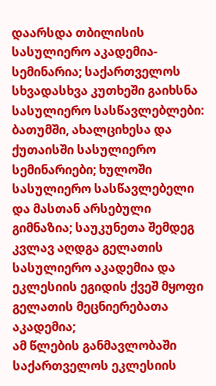დაარსდა თბილისის სასულიერო აკადემია-სემინარია; საქართველოს სხვადასხვა კუთხეში გაიხსნა სასულიერო სასწავლებლები: ბათუმში, ახალციხესა და ქუთაისში სასულიერო სემინარიები; ხულოში სასულიერო სასწავლებელი და მასთან არსებული გიმნაზია; საუკუნეთა შემდეგ კვლავ აღდგა გელათის სასულიერო აკადემია და ეკლესიის ეგიდის ქვეშ მყოფი გელათის მეცნიერებათა აკადემია;
ამ წლების განმავლობაში საქართველოს ეკლესიის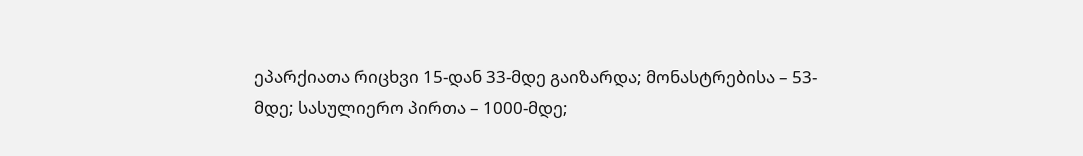ეპარქიათა რიცხვი 15-დან 33-მდე გაიზარდა; მონასტრებისა – 53-მდე; სასულიერო პირთა – 1000-მდე;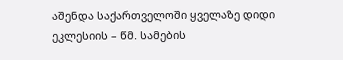აშენდა საქართველოში ყველაზე დიდი ეკლესიის – წმ. სამების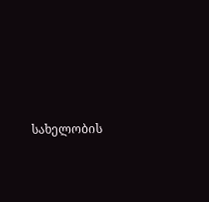სახელობის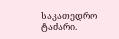საკათედრო ტაძარი.